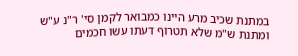במתנת שכיב מרע היינו כמבואר לקמן סי' ר"נ ע"ש ומתנת ש"מ שלא תטרוף דעתו עשו חכמים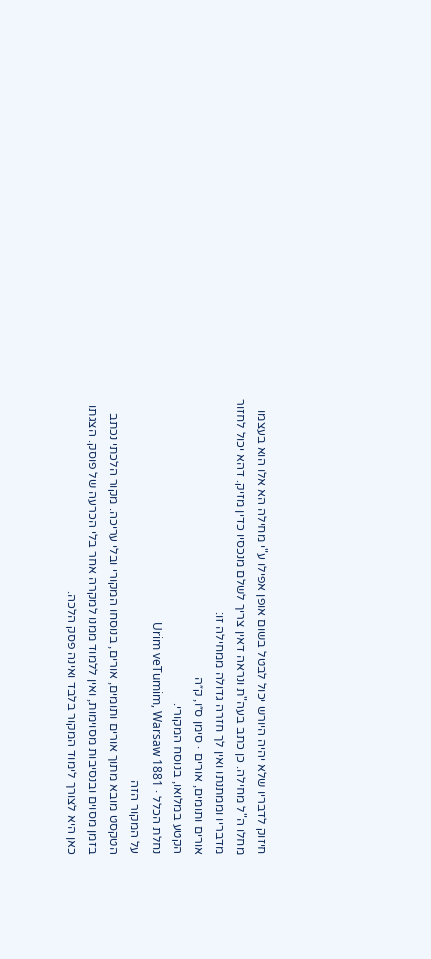חיזוק לדבריו שלא יהיה היורש יכול לבטל בשום אופן אפילו ע"י מחילה הא אלו הוא בעצמו מחלו ה"ל מחילה. כן כתב בעה"ת ונראה דאין צריך לשלם מנכסיו כדין מזיק. דהא יכול לחזור מדבריו וממתנתו ואין לך חזרה גדולה ממחילה זו:
אורים ותומים, אורים · סימן ס״ו, ק״ה
הקטע במלואו, בנוסח המקורי.
נחלת הכלל · Urim veTumim, Warsaw 1881
על המקור הזה
הטקסט מובא מתוך אורים ותומים, אורים, בנוסחו המקורי ובלי עריכה. מקור הלכתי נכתב בזמן מסוים ובנסיבות מסוימות, ואין ללמוד ממנו למקרה אחר בלי הכרעה של פוסק. הצגתו כאן היא לצורך לימוד המקור בלבד ואינה פסק הלכה.